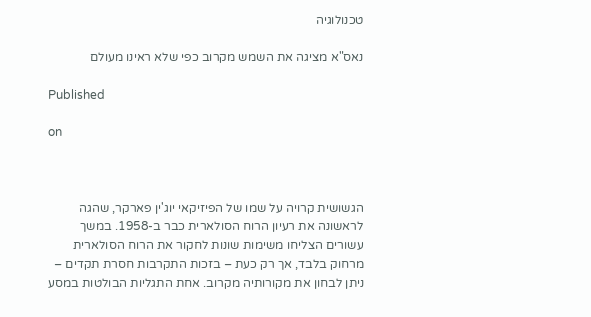טכנולוגיה

נאס"א מציגה את השמש מקרוב כפי שלא ראינו מעולם

Published

on



הגשושית קרויה על שמו של הפיזיקאי יוג'ין פארקר, שהגה לראשונה את רעיון הרוח הסולארית כבר ב-1958. במשך עשורים הצליחו משימות שונות לחקור את הרוח הסולארית מרחוק בלבד, אך רק כעת – בזכות התקרבות חסרת תקדים – ניתן לבחון את מקורותיה מקרוב. אחת התגליות הבולטות במסע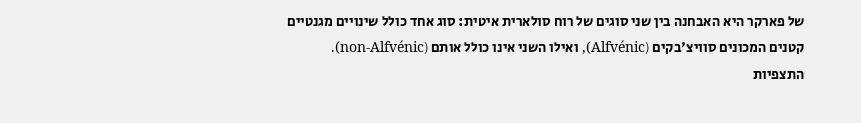של פארקר היא האבחנה בין שני סוגים של רוח סולארית איטית: סוג אחד כולל שינויים מגנטיים קטנים המכונים סוויצ'בקים (Alfvénic), ואילו השני אינו כולל אותם (non-Alfvénic). התצפיות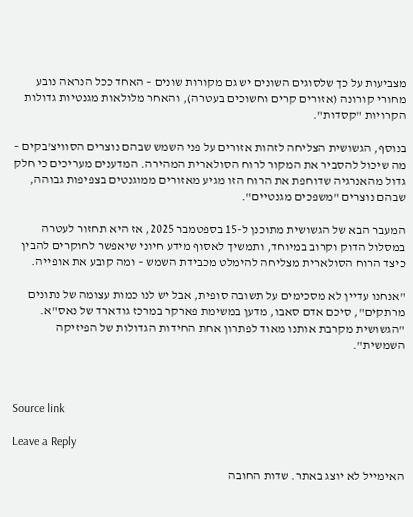מצביעות על כך שלסוגים השונים יש גם מקורות שונים – האחד ככל הנראה נובע מחורי קורונה (אזורים קרים וחשוכים בעטרה), והאחר מלולאות מגנטיות גדולות הקרויות "קסדות".

בנוסף, הגשושית הצליחה לזהות אזורים על פני השמש שבהם נוצרים הסוויצ'בקים – מה שיכול להסביר את המקור לרוח הסולארית המהירה. המדענים מעריכים כי חלק גדול מהאנרגיה שדוחפת את הרוח הזו מגיע מאזורים ממוגנטים בצפיפות גבוהה, שבהם נוצרים "משפכים מגנטיים".

המעבר הבא של הגשושית מתוכנן ל-15 בספטמבר 2025, אז היא תחזור לעטרה במסלול הדוק וקרוב במיוחד, ותמשיך לאסוף מידע חיוני שיאפשר לחוקרים להבין כיצד הרוח הסולארית מצליחה להימלט מכבידת השמש – ומה קובע את אופייה.

"אנחנו עדיין לא מסכימים על תשובה סופית, אבל יש לנו כמות עצומה של נתונים מרתקים", סיכם אדם סאבו, מדען במשימת פארקר במרכז גודארד של נאס"א. "הגשושית מקרבת אותנו מאוד לפתרון אחת החידות הגדולות של הפיזיקה השמשית".



Source link

Leave a Reply

האימייל לא יוצג באתר. שדות החובה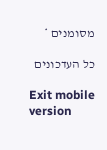מסומנים *

כל העדכונים

Exit mobile version